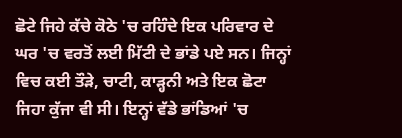ਛੋਟੇ ਜਿਹੇ ਕੱਚੇ ਕੋਠੇ 'ਚ ਰਹਿੰਦੇ ਇਕ ਪਰਿਵਾਰ ਦੇ ਘਰ 'ਚ ਵਰਤੋਂ ਲਈ ਮਿੱਟੀ ਦੇ ਭਾਂਡੇ ਪਏ ਸਨ। ਜਿਨ੍ਹਾਂ ਵਿਚ ਕਈ ਤੌੜੇ, ਚਾਟੀ, ਕਾੜ੍ਹਨੀ ਅਤੇ ਇਕ ਛੋਟਾ ਜਿਹਾ ਕੁੱਜਾ ਵੀ ਸੀ। ਇਨ੍ਹਾਂ ਵੱਡੇ ਭਾਂਡਿਆਂ 'ਚ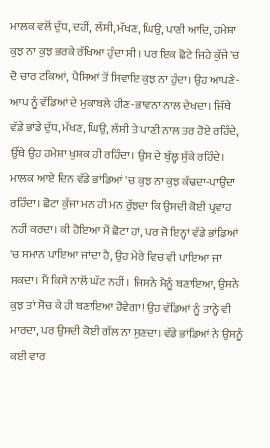ਮਾਲਕ ਵਲੋਂ ਦੁੱਧ, ਦਹੀਂ, ਲੱਸੀ, ਮੱਖਣ, ਘਿਉ, ਪਾਣੀ ਆਦਿ, ਹਮੇਸ਼ਾ ਕੁਝ ਨਾ ਕੁਝ ਭਰਕੇ ਰੱਖਿਆ ਹੁੰਦਾ ਸੀ। ਪਰ ਇਕ ਛੋਟੇ ਜਿਹੇ ਕੁੱਜੇ 'ਚ ਦੋ ਚਾਰ ਟਕਿਆਂ, ਪੈਸਿਆਂ ਤੋਂ ਸਿਵਾਇ ਕੁਝ ਨਾ ਹੁੰਦਾ। ਉਹ ਆਪਣੇ-ਆਪ ਨੂੰ ਵੱਡਿਆਂ ਦੇ ਮੁਕਾਬਲੇ ਹੀਣ-ਭਾਵਨਾ ਨਾਲ ਦੇਖਦਾ। ਜਿੱਥੇ ਵੱਡੇ ਭਾਂਡੇ ਦੁੱਧ, ਮੱਖਣ, ਘਿਉ, ਲੱਸੀ ਤੇ ਪਾਣੀ ਨਾਲ ਤਰ ਹੋਏ ਰਹਿੰਦੇ, ਉੱਥੇ ਉਹ ਹਮੇਸ਼ਾ ਖੁਸ਼ਕ ਹੀ ਰਹਿੰਦਾ। ਉਸ ਦੇ ਬੁੱਲ੍ਹ ਸੁੱਕੇ ਰਹਿੰਦੇ। ਮਾਲਕ ਆਏ ਦਿਨ ਵੱਡੇ ਭਾਂਡਿਆਂ 'ਚ ਕੁਝ ਨਾ ਕੁਝ ਕੱਢਦਾ-ਪਾਉਂਦਾ ਰਹਿੰਦਾ। ਛੋਟਾ ਕੁੱਜਾ ਮਨ ਹੀ ਮਨ ਰੁੱਝਦਾ ਕਿ ਉਸਦੀ ਕੋਈ ਪ੍ਰਵਾਹ ਨਹੀਂ ਕਰਦਾ। ਕੀ ਹੋਇਆ ਮੈਂ ਛੋਟਾ ਹਾਂ, ਪਰ ਜੋ ਇਨ੍ਹਾਂ ਵੱਡੇ ਭਾਂਡਿਆਂ 'ਚ ਸਮਾਨ ਪਾਇਆ ਜਾਂਦਾ ਹੈ, ਉਹ ਮੇਰੇ ਵਿਚ ਵੀ ਪਾਇਆ ਜਾ ਸਕਦਾ। ਮੈਂ ਕਿਸੇ ਨਾਲੋਂ ਘੱਟ ਨਹੀਂ। ਜਿਸਨੇ ਮੈਨੂੰ ਬਣਾਇਆ, ਉਸਨੇ ਕੁਝ ਤਾਂ ਸੋਚ ਕੇ ਹੀ ਬਣਾਇਆ ਹੋਵੇਗਾ! ਉਹ ਵੱਡਿਆਂ ਨੂੰ ਤਾਨ੍ਹੇ ਵੀ ਮਾਰਦਾ, ਪਰ ਉਸਦੀ ਕੋਈ ਗੱਲ ਨਾ ਸੁਣਦਾ। ਵੱਡੇ ਭਾਂਡਿਆਂ ਨੇ ਉਸਨੂੰ ਕਈ ਵਾਰ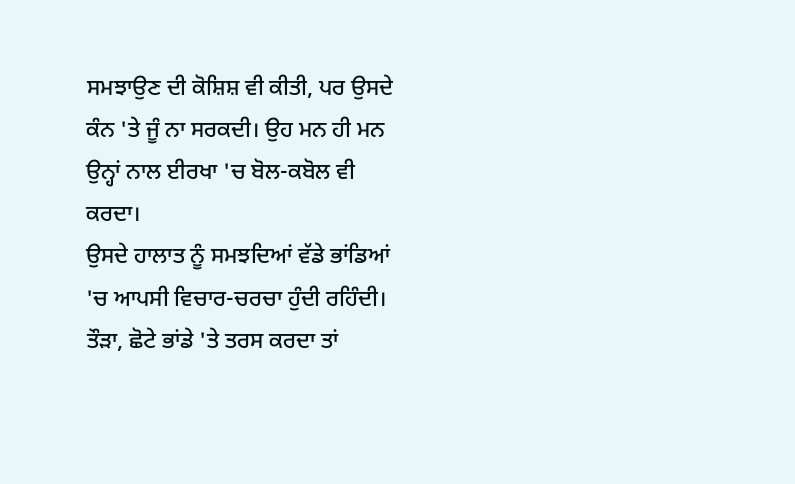ਸਮਝਾਉਣ ਦੀ ਕੋਸ਼ਿਸ਼ ਵੀ ਕੀਤੀ, ਪਰ ਉਸਦੇ ਕੰਨ 'ਤੇ ਜੂੰ ਨਾ ਸਰਕਦੀ। ਉਹ ਮਨ ਹੀ ਮਨ ਉਨ੍ਹਾਂ ਨਾਲ ਈਰਖਾ 'ਚ ਬੋਲ-ਕਬੋਲ ਵੀ ਕਰਦਾ।
ਉਸਦੇ ਹਾਲਾਤ ਨੂੰ ਸਮਝਦਿਆਂ ਵੱਡੇ ਭਾਂਡਿਆਂ 'ਚ ਆਪਸੀ ਵਿਚਾਰ-ਚਰਚਾ ਹੁੰਦੀ ਰਹਿੰਦੀ। ਤੌੜਾ, ਛੋਟੇ ਭਾਂਡੇ 'ਤੇ ਤਰਸ ਕਰਦਾ ਤਾਂ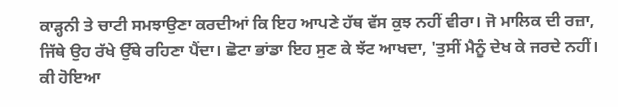ਕਾੜ੍ਹਨੀ ਤੇ ਚਾਟੀ ਸਮਝਾਉਣਾ ਕਰਦੀਆਂ ਕਿ ਇਹ ਆਪਣੇ ਹੱਥ ਵੱਸ ਕੁਝ ਨਹੀਂ ਵੀਰਾ। ਜੋ ਮਾਲਿਕ ਦੀ ਰਜ਼ਾ, ਜਿੱਥੇ ਉਹ ਰੱਖੇ ਉੱਥੇ ਰਹਿਣਾ ਪੈਂਦਾ। ਛੋਟਾ ਭਾਂਡਾ ਇਹ ਸੁਣ ਕੇ ਝੱਟ ਆਖਦਾ, 'ਤੁਸੀਂ ਮੈਨੂੰ ਦੇਖ ਕੇ ਜਰਦੇ ਨਹੀਂ। ਕੀ ਹੋਇਆ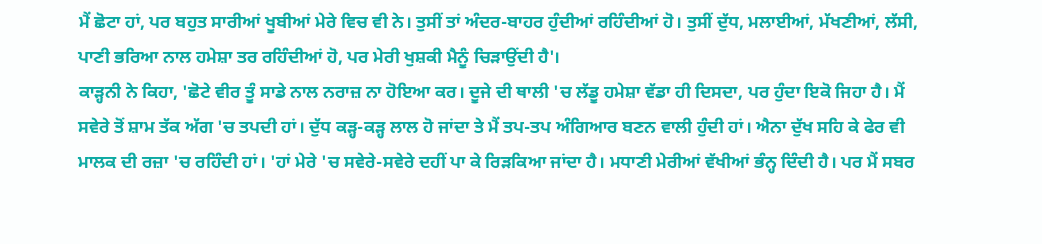ਮੈਂ ਛੋਟਾ ਹਾਂ, ਪਰ ਬਹੁਤ ਸਾਰੀਆਂ ਖੂਬੀਆਂ ਮੇਰੇ ਵਿਚ ਵੀ ਨੇ। ਤੁਸੀਂ ਤਾਂ ਅੰਦਰ-ਬਾਹਰ ਹੁੰਦੀਆਂ ਰਹਿੰਦੀਆਂ ਹੋ। ਤੁਸੀਂ ਦੁੱਧ, ਮਲਾਈਆਂ, ਮੱਖਣੀਆਂ, ਲੱਸੀ, ਪਾਣੀ ਭਰਿਆ ਨਾਲ ਹਮੇਸ਼ਾ ਤਰ ਰਹਿੰਦੀਆਂ ਹੋ, ਪਰ ਮੇਰੀ ਖੁਸ਼ਕੀ ਮੈਨੂੰ ਚਿੜਾਉਂਦੀ ਹੈ'।
ਕਾੜ੍ਹਨੀ ਨੇ ਕਿਹਾ, 'ਛੋਟੇ ਵੀਰ ਤੂੰ ਸਾਡੇ ਨਾਲ ਨਰਾਜ਼ ਨਾ ਹੋਇਆ ਕਰ। ਦੂਜੇ ਦੀ ਥਾਲੀ 'ਚ ਲੱਡੂ ਹਮੇਸ਼ਾ ਵੱਡਾ ਹੀ ਦਿਸਦਾ, ਪਰ ਹੁੰਦਾ ਇਕੋ ਜਿਹਾ ਹੈ। ਮੈਂ ਸਵੇਰੇ ਤੋਂ ਸ਼ਾਮ ਤੱਕ ਅੱਗ 'ਚ ਤਪਦੀ ਹਾਂ। ਦੁੱਧ ਕੜ੍ਹ-ਕੜ੍ਹ ਲਾਲ ਹੋ ਜਾਂਦਾ ਤੇ ਮੈਂ ਤਪ-ਤਪ ਅੰਗਿਆਰ ਬਣਨ ਵਾਲੀ ਹੁੰਦੀ ਹਾਂ। ਐਨਾ ਦੁੱਖ ਸਹਿ ਕੇ ਫੇਰ ਵੀ ਮਾਲਕ ਦੀ ਰਜ਼ਾ 'ਚ ਰਹਿੰਦੀ ਹਾਂ। 'ਹਾਂ ਮੇਰੇ 'ਚ ਸਵੇਰੇ-ਸਵੇਰੇ ਦਹੀਂ ਪਾ ਕੇ ਰਿੜਕਿਆ ਜਾਂਦਾ ਹੈ। ਮਧਾਣੀ ਮੇਰੀਆਂ ਵੱਖੀਆਂ ਭੰਨ੍ਹ ਦਿੰਦੀ ਹੈ। ਪਰ ਮੈਂ ਸਬਰ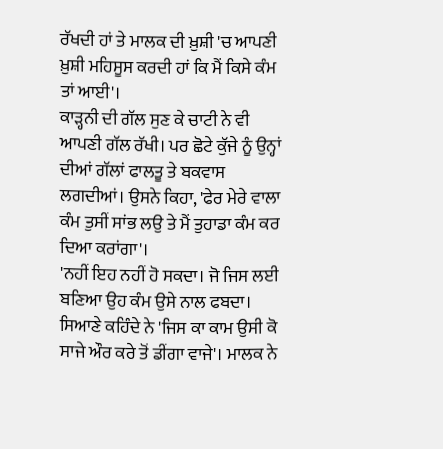ਰੱਖਦੀ ਹਾਂ ਤੇ ਮਾਲਕ ਦੀ ਖ਼ੁਸ਼ੀ 'ਚ ਆਪਣੀ ਖ਼ੁਸ਼ੀ ਮਹਿਸੂਸ ਕਰਦੀ ਹਾਂ ਕਿ ਮੈਂ ਕਿਸੇ ਕੰਮ ਤਾਂ ਆਈ'।
ਕਾੜ੍ਹਨੀ ਦੀ ਗੱਲ ਸੁਣ ਕੇ ਚਾਟੀ ਨੇ ਵੀ ਆਪਣੀ ਗੱਲ ਰੱਖੀ। ਪਰ ਛੋਟੇ ਕੁੱਜੇ ਨੂੰ ਉਨ੍ਹਾਂ ਦੀਆਂ ਗੱਲਾਂ ਫਾਲਤੂ ਤੇ ਬਕਵਾਸ ਲਗਦੀਆਂ। ਉਸਨੇ ਕਿਹਾ, 'ਫੇਰ ਮੇਰੇ ਵਾਲਾ ਕੰਮ ਤੁਸੀਂ ਸਾਂਭ ਲਉ ਤੇ ਮੈਂ ਤੁਹਾਡਾ ਕੰਮ ਕਰ ਦਿਆ ਕਰਾਂਗਾ'।
'ਨਹੀਂ ਇਹ ਨਹੀਂ ਹੋ ਸਕਦਾ। ਜੋ ਜਿਸ ਲਈ ਬਣਿਆ ਉਹ ਕੰਮ ਉਸੇ ਨਾਲ ਫਬਦਾ। ਸਿਆਣੇ ਕਹਿੰਦੇ ਨੇ 'ਜਿਸ ਕਾ ਕਾਮ ਉਸੀ ਕੋ ਸਾਜੇ ਔਰ ਕਰੇ ਤੋਂ ਡੀਂਗਾ ਵਾਜੇ'। ਮਾਲਕ ਨੇ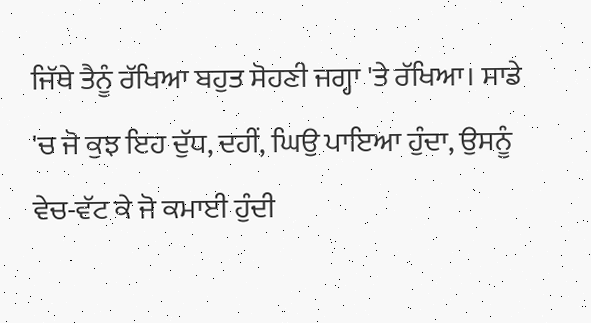ਜਿੱਥੇ ਤੈਨੂੰ ਰੱਖਿਆ ਬਹੁਤ ਸੋਹਣੀ ਜਗ੍ਹਾ 'ਤੇ ਰੱਖਿਆ। ਸਾਡੇ 'ਚ ਜੋ ਕੁਝ ਇਹ ਦੁੱਧ, ਦਹੀਂ, ਘਿਉ ਪਾਇਆ ਹੁੰਦਾ, ਉਸਨੂੰ ਵੇਚ-ਵੱਟ ਕੇ ਜੋ ਕਮਾਈ ਹੁੰਦੀ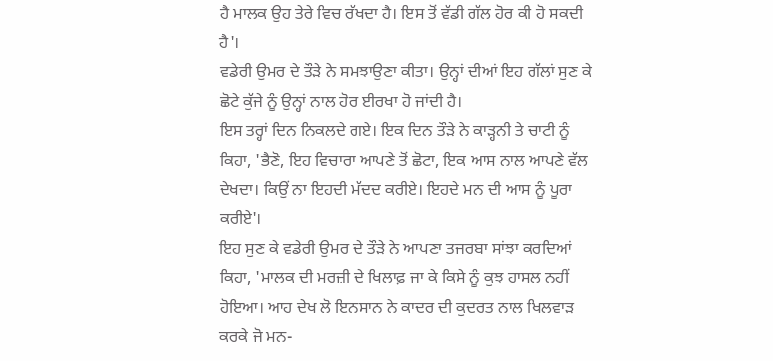ਹੈ ਮਾਲਕ ਉਹ ਤੇਰੇ ਵਿਚ ਰੱਖਦਾ ਹੈ। ਇਸ ਤੋਂ ਵੱਡੀ ਗੱਲ ਹੋਰ ਕੀ ਹੋ ਸਕਦੀ ਹੈ'।
ਵਡੇਰੀ ਉਮਰ ਦੇ ਤੌੜੇ ਨੇ ਸਮਝਾਉਣਾ ਕੀਤਾ। ਉਨ੍ਹਾਂ ਦੀਆਂ ਇਹ ਗੱਲਾਂ ਸੁਣ ਕੇ ਛੋਟੇ ਕੁੱਜੇ ਨੂੰ ਉਨ੍ਹਾਂ ਨਾਲ ਹੋਰ ਈਰਖਾ ਹੋ ਜਾਂਦੀ ਹੈ।
ਇਸ ਤਰ੍ਹਾਂ ਦਿਨ ਨਿਕਲਦੇ ਗਏ। ਇਕ ਦਿਨ ਤੌੜੇ ਨੇ ਕਾੜ੍ਹਨੀ ਤੇ ਚਾਟੀ ਨੂੰ ਕਿਹਾ, 'ਭੈਣੋ, ਇਹ ਵਿਚਾਰਾ ਆਪਣੇ ਤੋਂ ਛੋਟਾ, ਇਕ ਆਸ ਨਾਲ ਆਪਣੇ ਵੱਲ ਦੇਖਦਾ। ਕਿਉਂ ਨਾ ਇਹਦੀ ਮੱਦਦ ਕਰੀਏ। ਇਹਦੇ ਮਨ ਦੀ ਆਸ ਨੂੰ ਪੂਰਾ ਕਰੀਏ'।
ਇਹ ਸੁਣ ਕੇ ਵਡੇਰੀ ਉਮਰ ਦੇ ਤੌੜੇ ਨੇ ਆਪਣਾ ਤਜਰਬਾ ਸਾਂਝਾ ਕਰਦਿਆਂ ਕਿਹਾ, 'ਮਾਲਕ ਦੀ ਮਰਜ਼ੀ ਦੇ ਖਿਲਾਫ਼ ਜਾ ਕੇ ਕਿਸੇ ਨੂੰ ਕੁਝ ਹਾਸਲ ਨਹੀਂ ਹੋਇਆ। ਆਹ ਦੇਖ ਲੋ ਇਨਸਾਨ ਨੇ ਕਾਦਰ ਦੀ ਕੁਦਰਤ ਨਾਲ ਖਿਲਵਾੜ ਕਰਕੇ ਜੋ ਮਨ-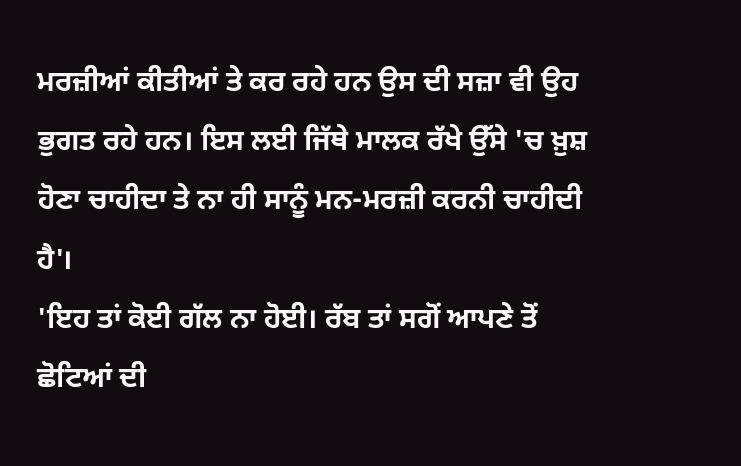ਮਰਜ਼ੀਆਂ ਕੀਤੀਆਂ ਤੇ ਕਰ ਰਹੇ ਹਨ ਉਸ ਦੀ ਸਜ਼ਾ ਵੀ ਉਹ ਭੁਗਤ ਰਹੇ ਹਨ। ਇਸ ਲਈ ਜਿੱਥੇ ਮਾਲਕ ਰੱਖੇ ਉੱਸੇ 'ਚ ਖ਼ੁਸ਼ ਹੋਣਾ ਚਾਹੀਦਾ ਤੇ ਨਾ ਹੀ ਸਾਨੂੰ ਮਨ-ਮਰਜ਼ੀ ਕਰਨੀ ਚਾਹੀਦੀ ਹੈ'।
'ਇਹ ਤਾਂ ਕੋਈ ਗੱਲ ਨਾ ਹੋਈ। ਰੱਬ ਤਾਂ ਸਗੋਂ ਆਪਣੇ ਤੋਂ ਛੋਟਿਆਂ ਦੀ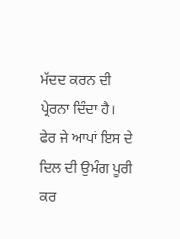ਮੱਦਦ ਕਰਨ ਦੀ ਪ੍ਰੇਰਨਾ ਦਿੰਦਾ ਹੈ। ਫੇਰ ਜੇ ਆਪਾਂ ਇਸ ਦੇ ਦਿਲ ਦੀ ਉਮੰਗ ਪੂਰੀ ਕਰ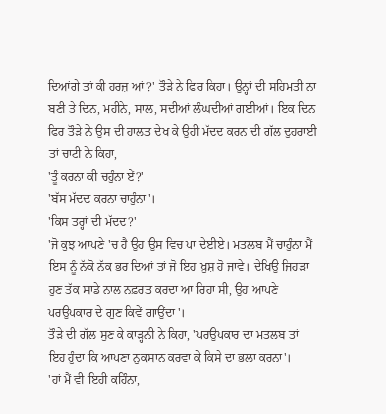ਦਿਆਂਗੇ ਤਾਂ ਕੀ ਹਰਜ਼ ਆਂ?' ਤੌੜੇ ਨੇ ਫਿਰ ਕਿਹਾ। ਉਨ੍ਹਾਂ ਦੀ ਸਹਿਮਤੀ ਨਾ ਬਣੀ ਤੇ ਦਿਨ, ਮਹੀਨੇ, ਸਾਲ, ਸਦੀਆਂ ਲੰਘਦੀਆਂ ਗਈਆਂ। ਇਕ ਦਿਨ ਫਿਰ ਤੌੜੇ ਨੇ ਉਸ ਦੀ ਹਾਲਤ ਦੇਖ ਕੇ ਉਹੀ ਮੱਦਦ ਕਰਨ ਦੀ ਗੱਲ ਦੁਹਰਾਈ ਤਾਂ ਚਾਟੀ ਨੇ ਕਿਹਾ,
'ਤੂੰ ਕਰਨਾ ਕੀ ਚਹੁੰਨਾ ਏਂ?'
'ਬੱਸ ਮੱਦਦ ਕਰਨਾ ਚਾਹੁੰਨਾ'।
'ਕਿਸ ਤਰ੍ਹਾਂ ਦੀ ਮੱਦਦ?'
'ਜੋ ਕੁਝ ਆਪਣੇ 'ਚ ਹੈ ਉਹ ਉਸ ਵਿਚ ਪਾ ਦੇਈਏ। ਮਤਲਬ ਮੈਂ ਚਾਹੁੰਨਾ ਮੈਂ ਇਸ ਨੂੰ ਨੱਕੋ ਨੱਕ ਭਰ ਦਿਆਂ ਤਾਂ ਜੋ ਇਹ ਖ਼ੁਸ਼ ਹੋ ਜਾਵੇ। ਦੇਖਿਉ ਜਿਹੜਾ ਹੁਣ ਤੱਕ ਸਾਡੇ ਨਾਲ ਨਫ਼ਰਤ ਕਰਦਾ ਆ ਰਿਹਾ ਸੀ, ਉਹ ਆਪਣੇ ਪਰਉਪਕਾਰ ਦੇ ਗੁਣ ਕਿਵੇਂ ਗਾਉਂਦਾ'।
ਤੌੜੇ ਦੀ ਗੱਲ ਸੁਣ ਕੇ ਕਾੜ੍ਹਨੀ ਨੇ ਕਿਹਾ, 'ਪਰਉਪਕਾਰ ਦਾ ਮਤਲਬ ਤਾਂ ਇਹ ਹੁੰਦਾ ਕਿ ਆਪਣਾ ਨੁਕਸਾਨ ਕਰਵਾ ਕੇ ਕਿਸੇ ਦਾ ਭਲਾ ਕਰਨਾ'।
'ਹਾਂ ਮੈਂ ਵੀ ਇਹੀ ਕਹਿੰਨਾ,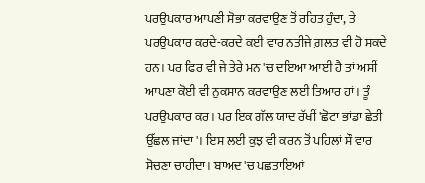ਪਰਉਪਕਾਰ ਆਪਣੀ ਸੋਭਾ ਕਰਵਾਉਣ ਤੋਂ ਰਹਿਤ ਹੁੰਦਾ, ਤੇ ਪਰਉਪਕਾਰ ਕਰਦੇ-ਕਰਦੇ ਕਈ ਵਾਰ ਨਤੀਜੇ ਗ਼ਲਤ ਵੀ ਹੋ ਸਕਦੇ ਹਨ। ਪਰ ਫਿਰ ਵੀ ਜੇ ਤੇਰੇ ਮਨ 'ਚ ਦਇਆ ਆਈ ਹੈ ਤਾਂ ਅਸੀਂ ਆਪਣਾ ਕੋਈ ਵੀ ਨੁਕਸਾਨ ਕਰਵਾਉਣ ਲਈ ਤਿਆਰ ਹਾਂ। ਤੂੰ ਪਰਉਪਕਾਰ ਕਰ। ਪਰ ਇਕ ਗੱਲ ਯਾਦ ਰੱਖੀਂ 'ਛੋਟਾ ਭਾਂਡਾ ਛੇਤੀ ਉੱਛਲ ਜਾਂਦਾ'। ਇਸ ਲਈ ਕੁਝ ਵੀ ਕਰਨ ਤੋਂ ਪਹਿਲਾਂ ਸੌ ਵਾਰ ਸੋਚਣਾ ਚਾਹੀਦਾ। ਬਾਅਦ 'ਚ ਪਛਤਾਇਆਂ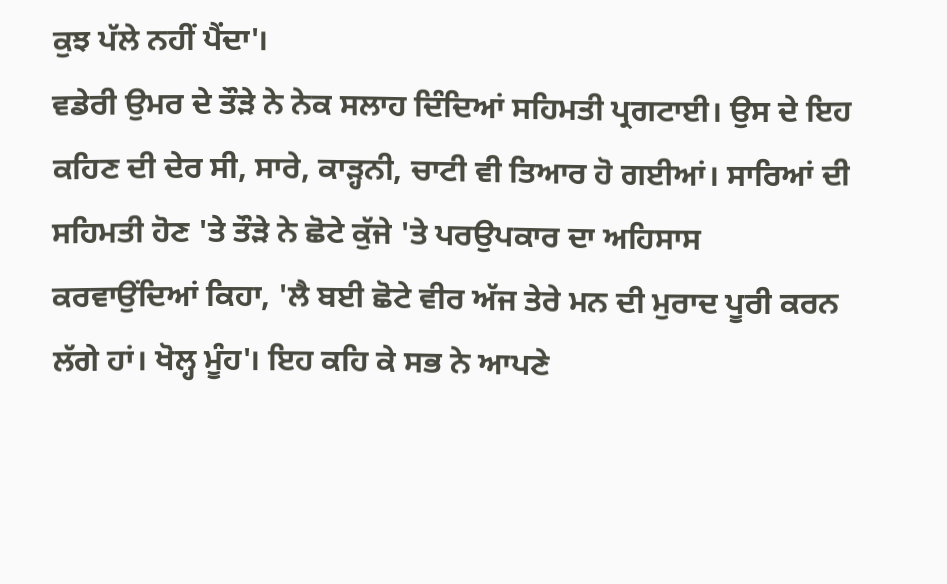ਕੁਝ ਪੱਲੇ ਨਹੀਂ ਪੈਂਦਾ'।
ਵਡੇਰੀ ਉਮਰ ਦੇ ਤੌੜੇ ਨੇ ਨੇਕ ਸਲਾਹ ਦਿੰਦਿਆਂ ਸਹਿਮਤੀ ਪ੍ਰਗਟਾਈ। ਉਸ ਦੇ ਇਹ ਕਹਿਣ ਦੀ ਦੇਰ ਸੀ, ਸਾਰੇ, ਕਾੜ੍ਹਨੀ, ਚਾਟੀ ਵੀ ਤਿਆਰ ਹੋ ਗਈਆਂ। ਸਾਰਿਆਂ ਦੀ ਸਹਿਮਤੀ ਹੋਣ 'ਤੇ ਤੌੜੇ ਨੇ ਛੋਟੇ ਕੁੱਜੇ 'ਤੇ ਪਰਉਪਕਾਰ ਦਾ ਅਹਿਸਾਸ ਕਰਵਾਉਂਦਿਆਂ ਕਿਹਾ, 'ਲੈ ਬਈ ਛੋਟੇ ਵੀਰ ਅੱਜ ਤੇਰੇ ਮਨ ਦੀ ਮੁਰਾਦ ਪੂਰੀ ਕਰਨ ਲੱਗੇ ਹਾਂ। ਖੋਲ੍ਹ ਮੂੰਹ'। ਇਹ ਕਹਿ ਕੇ ਸਭ ਨੇ ਆਪਣੇ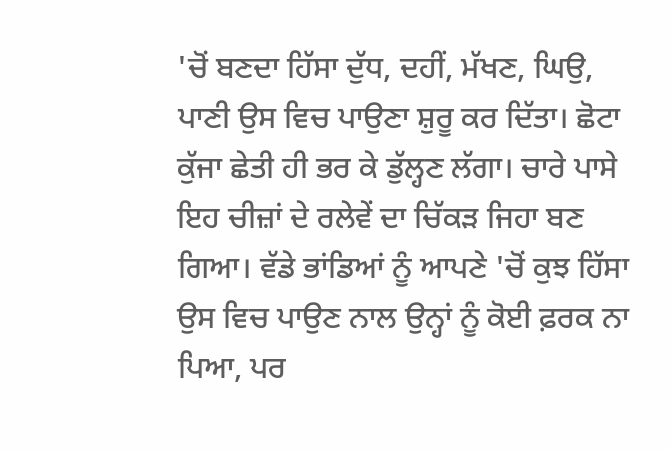'ਚੋਂ ਬਣਦਾ ਹਿੱਸਾ ਦੁੱਧ, ਦਹੀਂ, ਮੱਖਣ, ਘਿਉ, ਪਾਣੀ ਉਸ ਵਿਚ ਪਾਉਣਾ ਸ਼ੁਰੂ ਕਰ ਦਿੱਤਾ। ਛੋਟਾ ਕੁੱਜਾ ਛੇਤੀ ਹੀ ਭਰ ਕੇ ਡੁੱਲ੍ਹਣ ਲੱਗਾ। ਚਾਰੇ ਪਾਸੇ ਇਹ ਚੀਜ਼ਾਂ ਦੇ ਰਲੇਵੇਂ ਦਾ ਚਿੱਕੜ ਜਿਹਾ ਬਣ ਗਿਆ। ਵੱਡੇ ਭਾਂਡਿਆਂ ਨੂੰ ਆਪਣੇ 'ਚੋਂ ਕੁਝ ਹਿੱਸਾ ਉਸ ਵਿਚ ਪਾਉਣ ਨਾਲ ਉਨ੍ਹਾਂ ਨੂੰ ਕੋਈ ਫ਼ਰਕ ਨਾ ਪਿਆ, ਪਰ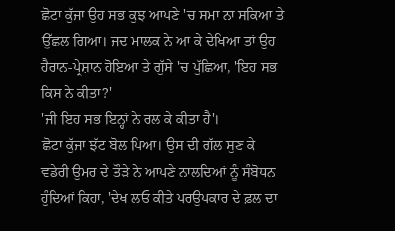ਛੋਟਾ ਕੁੱਜਾ ਉਹ ਸਭ ਕੁਝ ਆਪਣੇ 'ਚ ਸਮਾ ਨਾ ਸਕਿਆ ਤੇ ਉੱਛਲ ਗਿਆ। ਜਦ ਮਾਲਕ ਨੇ ਆ ਕੇ ਦੇਖਿਆ ਤਾਂ ਉਹ ਹੈਰਾਨ-ਪ੍ਰੇਸ਼ਾਨ ਹੋਇਆ ਤੇ ਗੁੱਸੇ 'ਚ ਪੁੱਛਿਆ, 'ਇਹ ਸਭ ਕਿਸ ਨੇ ਕੀਤਾ?'
'ਜੀ ਇਹ ਸਭ ਇਨ੍ਹਾਂ ਨੇ ਰਲ ਕੇ ਕੀਤਾ ਹੈ'।
ਛੋਟਾ ਕੁੱਜਾ ਝੱਟ ਬੋਲ ਪਿਆ। ਉਸ ਦੀ ਗੱਲ ਸੁਣ ਕੇ ਵਡੇਰੀ ਉਮਰ ਦੇ ਤੌੜੇ ਨੇ ਆਪਣੇ ਨਾਲਦਿਆਂ ਨੂੰ ਸੰਬੋਧਨ ਹੁੰਦਿਆਂ ਕਿਹਾ, 'ਦੇਖ ਲਓ ਕੀਤੇ ਪਰਉਪਕਾਰ ਦੇ ਫ਼ਲ ਦਾ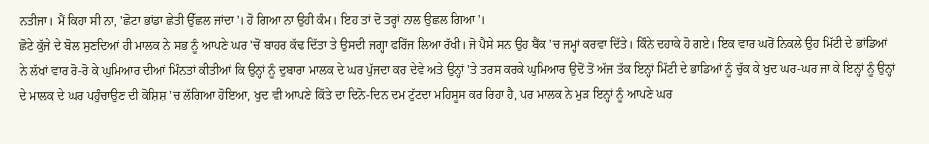ਨਤੀਜਾ। ਮੈਂ ਕਿਹਾ ਸੀ ਨਾ, 'ਛੋਟਾ ਭਾਂਡਾ ਛੇਤੀ ਉੱਛਲ ਜਾਂਦਾ'। ਹੋ ਗਿਆ ਨਾ ਉਹੀ ਕੰਮ। ਇਹ ਤਾਂ ਦੋ ਤਰ੍ਹਾਂ ਨਾਲ ਉਛਲ ਗਿਆ'।
ਛੋਟੇ ਕੁੱਜੇ ਦੇ ਬੋਲ ਸੁਣਦਿਆਂ ਹੀ ਮਾਲਕ ਨੇ ਸਭ ਨੂੰ ਆਪਣੇ ਘਰ 'ਚੋਂ ਬਾਹਰ ਕੱਢ ਦਿੱਤਾ ਤੇ ਉਸਦੀ ਜਗ੍ਹਾ ਫਰਿੱਜ ਲਿਆ ਰੱਖੀ। ਜੋ ਪੈਸੇ ਸਨ ਉਹ ਬੈਂਕ 'ਚ ਜਮ੍ਹਾਂ ਕਰਵਾ ਦਿੱਤੇ। ਕਿੰਨੇ ਦਹਾਕੇ ਹੋ ਗਏ। ਇਕ ਵਾਰ ਘਰੋਂ ਨਿਕਲੇ ਉਹ ਮਿੱਟੀ ਦੇ ਭਾਂਡਿਆਂ ਨੇ ਲੱਖਾਂ ਵਾਰ ਰੋ-ਰੋ ਕੇ ਘੁਮਿਆਰ ਦੀਆਂ ਮਿੰਨਤਾਂ ਕੀਤੀਆਂ ਕਿ ਉਨ੍ਹਾਂ ਨੂੰ ਦੁਬਾਰਾ ਮਾਲਕ ਦੇ ਘਰ ਪੁੱਜਦਾ ਕਰ ਦੇਵੇ ਅਤੇ ਉਨ੍ਹਾਂ 'ਤੇ ਤਰਸ ਕਰਕੇ ਘੁਮਿਆਰ ਉਦੋਂ ਤੋਂ ਅੱਜ ਤੱਕ ਇਨ੍ਹਾਂ ਮਿੱਟੀ ਦੇ ਭਾਡਿਆਂ ਨੂੰ ਚੁੱਕ ਕੇ ਖੁਦ ਘਰ-ਘਰ ਜਾ ਕੇ ਇਨ੍ਹਾਂ ਨੂੰ ਉਨ੍ਹਾਂ ਦੇ ਮਾਲਕ ਦੇ ਘਰ ਪਹੁੰਚਾਉਣ ਦੀ ਕੋਸ਼ਿਸ਼ 'ਚ ਲੱਗਿਆ ਹੋਇਆ, ਖੁਦ ਵੀ ਆਪਣੇ ਕਿੱਤੇ ਦਾ ਦਿਨੋ-ਦਿਨ ਦਮ ਟੁੱਟਦਾ ਮਹਿਸੂਸ ਕਰ ਰਿਹਾ ਹੈ, ਪਰ ਮਾਲਕ ਨੇ ਮੁੜ ਇਨ੍ਹਾਂ ਨੂੰ ਆਪਣੇ ਘਰ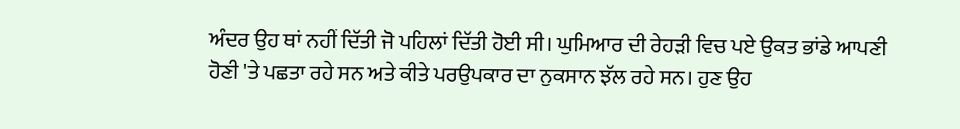ਅੰਦਰ ਉਹ ਥਾਂ ਨਹੀਂ ਦਿੱਤੀ ਜੋ ਪਹਿਲਾਂ ਦਿੱਤੀ ਹੋਈ ਸੀ। ਘੁਮਿਆਰ ਦੀ ਰੇਹੜੀ ਵਿਚ ਪਏ ਉਕਤ ਭਾਂਡੇ ਆਪਣੀ ਹੋਣੀ 'ਤੇ ਪਛਤਾ ਰਹੇ ਸਨ ਅਤੇ ਕੀਤੇ ਪਰਉਪਕਾਰ ਦਾ ਨੁਕਸਾਨ ਝੱਲ ਰਹੇ ਸਨ। ਹੁਣ ਉਹ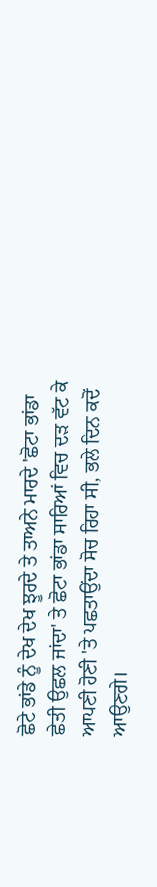ਛੋਟੇ ਭਾਂਡੇ ਨੂੰ ਦੇਖ ਦੇਖ ਝੂਰਦੇ ਤੇ ਤਾਅਨੇ ਮਾਰਦੇ 'ਛੋਟਾ ਭਾਂਡਾ ਛੇਤੀ ਉਛਲ ਜਾਂਦਾ' ਤੇ ਛੋਟਾ ਭਾਂਡਾ ਸਾਰਿਆਂ ਵਿਚ ਦੜ ਵੱਟ ਕੇ ਆਪਣੀ ਹੋਣੀ 'ਤੇ ਪਛਤਾਉਂਦਾ ਸੋਚ ਰਿਹਾ ਸੀ, ਭਲੇ ਦਿਨ ਕਦੋਂ ਆਉਣਗੇ।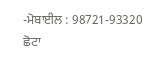-ਮੋਬਾਈਲ : 98721-93320
ਛੋਟਾ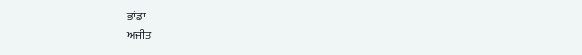ਭਾਂਡਾ
ਅਜੀਤ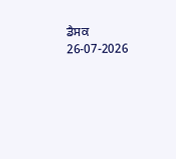ਡੈਸਕ
26-07-2026